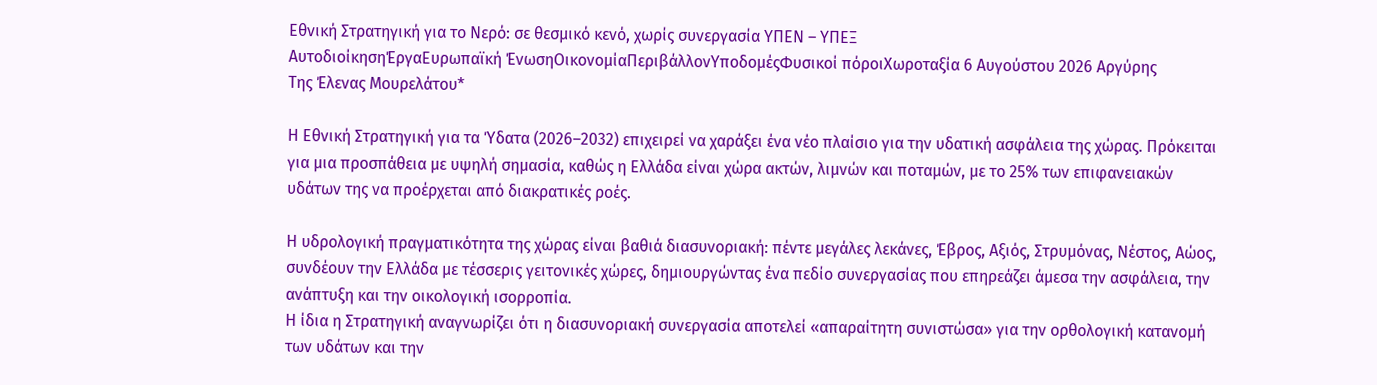Εθνική Στρατηγική για το Νερό: σε θεσμικό κενό, χωρίς συνεργασία ΥΠΕΝ – ΥΠΕΞ
ΑυτοδιοίκησηΈργαΕυρωπαϊκή ΈνωσηΟικονομίαΠεριβάλλονΥποδομέςΦυσικοί πόροιΧωροταξία 6 Αυγούστου 2026 Αργύρης
Της Έλενας Μουρελάτου*

Η Εθνική Στρατηγική για τα Ύδατα (2026–2032) επιχειρεί να χαράξει ένα νέο πλαίσιο για την υδατική ασφάλεια της χώρας. Πρόκειται για μια προσπάθεια με υψηλή σημασία, καθώς η Ελλάδα είναι χώρα ακτών, λιμνών και ποταμών, με το 25% των επιφανειακών υδάτων της να προέρχεται από διακρατικές ροές.

Η υδρολογική πραγματικότητα της χώρας είναι βαθιά διασυνοριακή: πέντε μεγάλες λεκάνες, Έβρος, Αξιός, Στρυμόνας, Νέστος, Αώος, συνδέουν την Ελλάδα με τέσσερις γειτονικές χώρες, δημιουργώντας ένα πεδίο συνεργασίας που επηρεάζει άμεσα την ασφάλεια, την ανάπτυξη και την οικολογική ισορροπία.
Η ίδια η Στρατηγική αναγνωρίζει ότι η διασυνοριακή συνεργασία αποτελεί «απαραίτητη συνιστώσα» για την ορθολογική κατανομή των υδάτων και την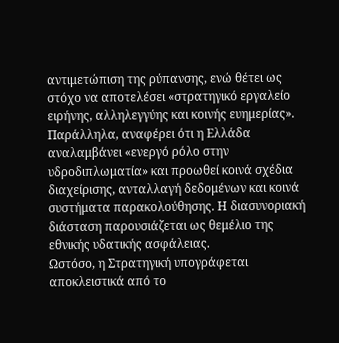αντιμετώπιση της ρύπανσης, ενώ θέτει ως στόχο να αποτελέσει «στρατηγικό εργαλείο ειρήνης, αλληλεγγύης και κοινής ευημερίας».
Παράλληλα, αναφέρει ότι η Ελλάδα αναλαμβάνει «ενεργό ρόλο στην υδροδιπλωματία» και προωθεί κοινά σχέδια διαχείρισης, ανταλλαγή δεδομένων και κοινά συστήματα παρακολούθησης. Η διασυνοριακή διάσταση παρουσιάζεται ως θεμέλιο της εθνικής υδατικής ασφάλειας.
Ωστόσο, η Στρατηγική υπογράφεται αποκλειστικά από το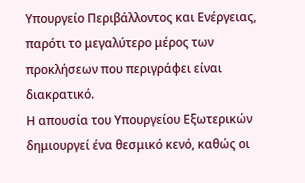Υπουργείο Περιβάλλοντος και Ενέργειας, παρότι το μεγαλύτερο μέρος των προκλήσεων που περιγράφει είναι διακρατικό.
Η απουσία του Υπουργείου Εξωτερικών δημιουργεί ένα θεσμικό κενό, καθώς οι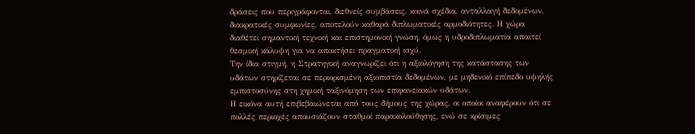δράσεις που περιγράφονται, διεθνείς συμβάσεις, κοινά σχέδια, ανταλλαγή δεδομένων, διακρατικές συμφωνίες, αποτελούν καθαρά διπλωματικές αρμοδιότητες. Η χώρα διαθέτει σημαντική τεχνική και επιστημονική γνώση, όμως η υδροδιπλωματία απαιτεί θεσμική κάλυψη για να αποκτήσει πραγματική ισχύ.
Την ίδια στιγμή, η Στρατηγική αναγνωρίζει ότι η αξιολόγηση της κατάστασης των υδάτων στηρίζεται σε περιορισμένη αξιοπιστία δεδομένων, με μηδενικό επίπεδο υψηλής εμπιστοσύνης στη χημική ταξινόμηση των επιφανειακών υδάτων.
Η εικόνα αυτή επιβεβαιώνεται από τους δήμους της χώρας, οι οποίοι αναφέρουν ότι σε πολλές περιοχές απουσιάζουν σταθμοί παρακολούθησης, ενώ σε κρίσιμες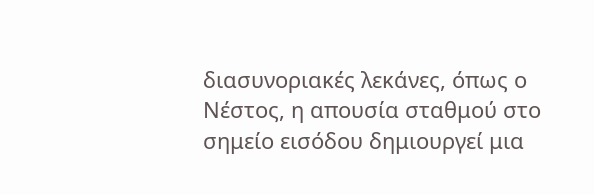διασυνοριακές λεκάνες, όπως ο Νέστος, η απουσία σταθμού στο σημείο εισόδου δημιουργεί μια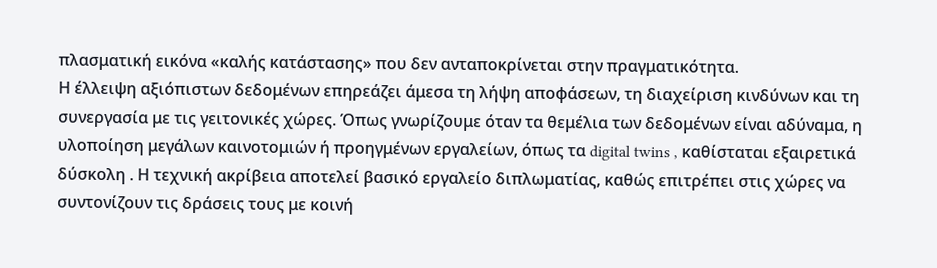πλασματική εικόνα «καλής κατάστασης» που δεν ανταποκρίνεται στην πραγματικότητα.
Η έλλειψη αξιόπιστων δεδομένων επηρεάζει άμεσα τη λήψη αποφάσεων, τη διαχείριση κινδύνων και τη συνεργασία με τις γειτονικές χώρες. Όπως γνωρίζουμε όταν τα θεμέλια των δεδομένων είναι αδύναμα, η υλοποίηση μεγάλων καινοτομιών ή προηγμένων εργαλείων, όπως τα digital twins , καθίσταται εξαιρετικά δύσκολη . Η τεχνική ακρίβεια αποτελεί βασικό εργαλείο διπλωματίας, καθώς επιτρέπει στις χώρες να συντονίζουν τις δράσεις τους με κοινή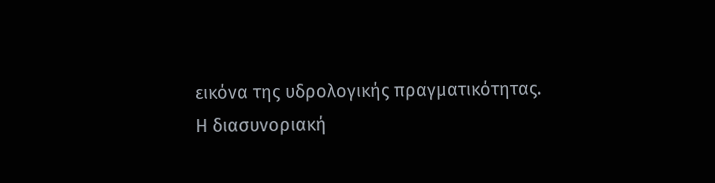εικόνα της υδρολογικής πραγματικότητας.
Η διασυνοριακή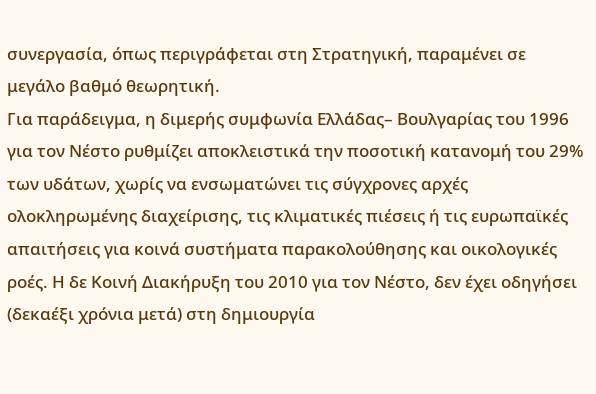συνεργασία, όπως περιγράφεται στη Στρατηγική, παραμένει σε μεγάλο βαθμό θεωρητική.
Για παράδειγμα, η διμερής συμφωνία Ελλάδας– Βουλγαρίας του 1996 για τον Νέστο ρυθμίζει αποκλειστικά την ποσοτική κατανομή του 29% των υδάτων, χωρίς να ενσωματώνει τις σύγχρονες αρχές ολοκληρωμένης διαχείρισης, τις κλιματικές πιέσεις ή τις ευρωπαϊκές απαιτήσεις για κοινά συστήματα παρακολούθησης και οικολογικές ροές. Η δε Κοινή Διακήρυξη του 2010 για τον Νέστο, δεν έχει οδηγήσει (δεκαέξι χρόνια μετά) στη δημιουργία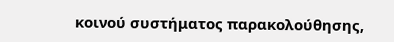κοινού συστήματος παρακολούθησης,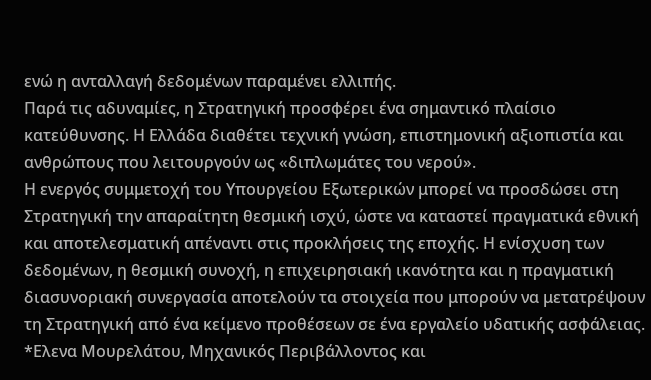ενώ η ανταλλαγή δεδομένων παραμένει ελλιπής.
Παρά τις αδυναμίες, η Στρατηγική προσφέρει ένα σημαντικό πλαίσιο κατεύθυνσης. Η Ελλάδα διαθέτει τεχνική γνώση, επιστημονική αξιοπιστία και ανθρώπους που λειτουργούν ως «διπλωμάτες του νερού».
Η ενεργός συμμετοχή του Υπουργείου Εξωτερικών μπορεί να προσδώσει στη Στρατηγική την απαραίτητη θεσμική ισχύ, ώστε να καταστεί πραγματικά εθνική και αποτελεσματική απέναντι στις προκλήσεις της εποχής. Η ενίσχυση των δεδομένων, η θεσμική συνοχή, η επιχειρησιακή ικανότητα και η πραγματική διασυνοριακή συνεργασία αποτελούν τα στοιχεία που μπορούν να μετατρέψουν τη Στρατηγική από ένα κείμενο προθέσεων σε ένα εργαλείο υδατικής ασφάλειας.
*Ελενα Μουρελάτου, Μηχανικός Περιβάλλοντος και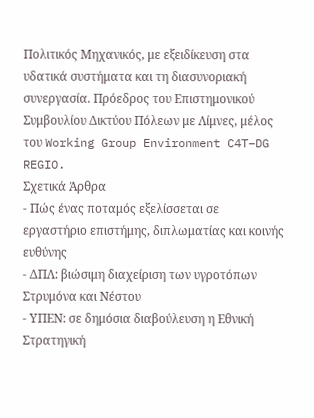Πολιτικός Μηχανικός, με εξειδίκευση στα υδατικά συστήματα και τη διασυνοριακή συνεργασία. Πρόεδρος του Επιστημονικού Συμβουλίου Δικτύου Πόλεων με Λίμνες, μέλος του Working Group Environment C4T–DG REGIO.
Σχετικά Άρθρα
- Πώς ένας ποταμός εξελίσσεται σε εργαστήριο επιστήμης, διπλωματίας και κοινής ευθύνης
- ΔΠΛ: βιώσιμη διαχείριση των υγροτόπων Στρυμόνα και Νέστου
- ΥΠΕΝ: σε δημόσια διαβούλευση η Εθνική Στρατηγική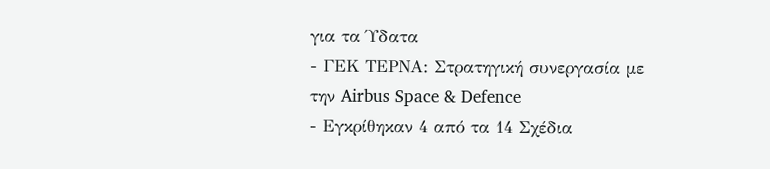για τα Ύδατα
- ΓΕΚ ΤΕΡΝΑ: Στρατηγική συνεργασία με την Airbus Space & Defence
- Εγκρίθηκαν 4 από τα 14 Σχέδια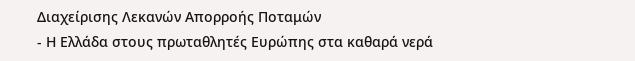Διαχείρισης Λεκανών Απορροής Ποταμών
- Η Ελλάδα στους πρωταθλητές Ευρώπης στα καθαρά νερά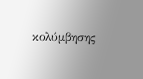κολύμβησης